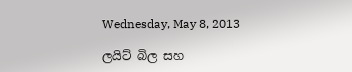Wednesday, May 8, 2013

ලයිට් බිල සහ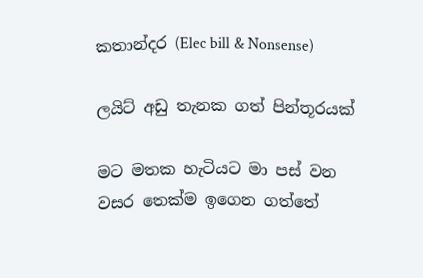කතාන්දර (Elec bill & Nonsense)

ලයිට් අඩු තැනක ගත් පින්තූරයක්

මට මතක හැටියට මා පස් වන වසර තෙක්ම ඉගෙන ගත්තේ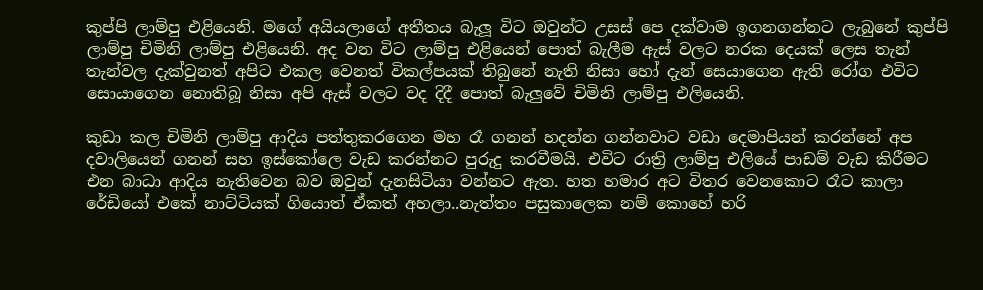කුප්පි ලාම්පු එළියෙනි. මගේ අයියලාගේ අතීතය බැලූ විට ඔවුන්ට උසස් පෙ දක්වාම ඉගනගන්නට ලැබුනේ කුප්පි ලාම්පු චිමිනි ලාම්පු එළියෙනි. අද වන විට ලාම්පු එළියෙන් පොත් බැලීම ඇස් වලට නරක දෙයක් ලෙස තැන් තැන්වල දැක්වුනත් අපිට එකල වෙනත් විකල්පයක් තිබුනේ නැති නිසා හෝ දැන් සෙයාගෙන ඇති රෝග එවිට සොයාගෙන නොතිබූ නිසා අපි ඇස් වලට වද දිදී පොත් බැලුවේ චිමිනි ලාම්පු එලියෙනි.

කුඩා කල චිමිනි ලාම්පු ආදිය පත්තුකරගෙන මහ රෑ ගනන් හදන්න ගන්නවාට වඩා දෙමාපියන් කරන්නේ අප දවාලියෙන් ගනන් සහ ඉස්කෝලෙ වැඩ කරන්නට පුරුදු කරවීමයි. එවිට රාත්‍රි ලාම්පු එලියේ පාඩම් වැඩ කිරීමට එන බාධා ආදිය නැතිවෙන බව ඔවුන් දැනසිටියා වන්නට ඇත. හත හමාර අට විතර වෙනකොට රෑට කාලා රේඩියෝ එකේ නාට්ටියක් ගියොත් ඒකත් අහලා..නැත්තං පසුකාලෙක නම් කොහේ හරි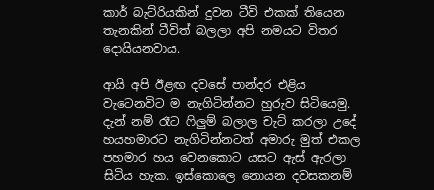කාර් බැට්රියකින් දුවන ටීවි එකක් තියෙන තැනකින් ටීවිත් බලලා අපි නමයට විතර දොයියනවාය.

ආයි අපි ඊළඟ දවසේ පාන්දර එළිය වැටෙනවිට ම නැගිටින්නට හුරුව සිටියෙමු. දැන් නම් රෑට ෆිලුම් බලාල චැට් කරලා උදේ හයහමාරට නැගිටින්නටත් අමාරු මුත් එකල පහමාර හය වෙනකොට යසට ඇස් ඇරලා සිටිය හැක. ඉස්කොලෙ නොයන දවසකනම්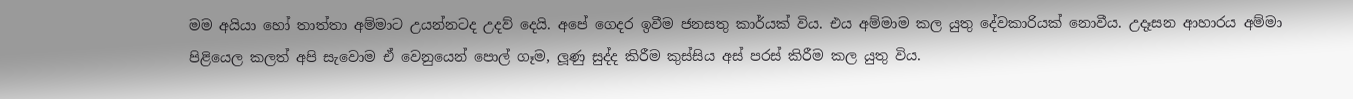මම අයියා හෝ තාත්තා අම්මාට උයන්නටද උදව් දෙයි. අපේ ගෙදර ඉවීම ජනසතු කාර්යක් විය. එය අම්මාම කල යුතු දේවකාරියක් නොවීය. උදෑසන ආහාරය අම්මා පිළියෙල කලත් අපි සැවොම ඒ වෙනුයෙන් පොල් ගෑම, ලූණු සුද්ද කිරීම කුස්සිය අස් පරස් කිරීම කල යුතු විය.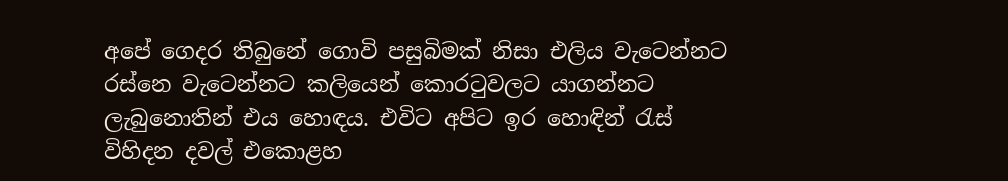අපේ ගෙදර තිබුනේ ගොවි පසුබිමක් නිසා එලිය වැටෙන්නට රස්නෙ වැටෙන්නට කලියෙන් කොරටුවලට යාගන්නට ලැබුනොතින් එය හොඳය. එවිට අපිට ඉර හොඳින් රැස් විහිදන දවල් එකොළහ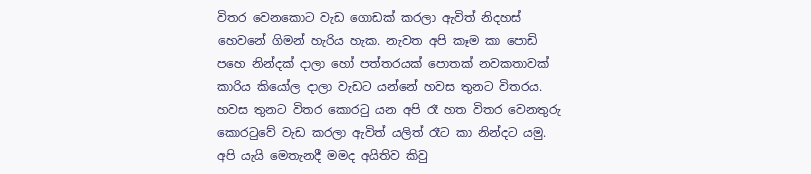විතර වෙනකොට වැඩ ගොඩක් කරලා ඇවිත් නිදහස් හෙවනේ ගිමන් හැරිය හැක. නැවත අපි කෑම කා පොඩි පහෙ නින්දක් දාලා හෝ පත්තරයක් පොතක් නවකතාවක් කාරිය කියෝල දාලා වැඩට යන්නේ හවස තුනට විතරය. හවස තුනට විතර කොරටු යන අපි රෑ හත විතර වෙනතුරු කොරටුවේ වැඩ කරලා ඇවිත් යලිත් රෑට කා නින්දට යමු. අපි යැයි මෙතැනදී මමද අයිතිව කිවු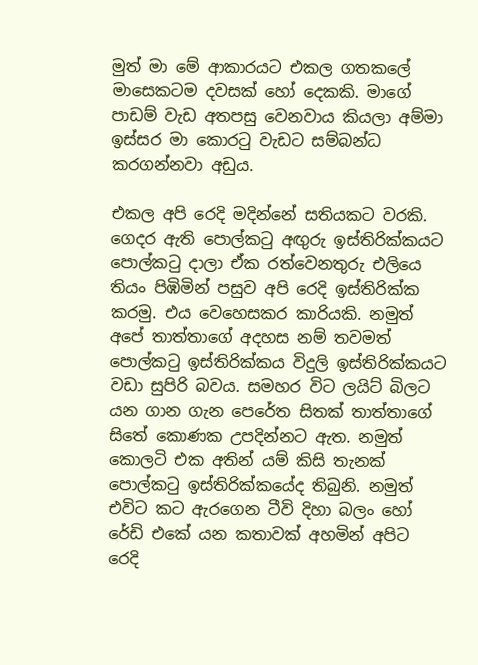මුත් මා මේ ආකාරයට එකල ගතකලේ මාසෙකටම දවසක් හෝ දෙකකි. මාගේ පාඩම් වැඩ අතපසු වෙනවාය කියලා අම්මා ඉස්සර මා කොරටු වැඩට සම්බන්ධ කරගන්නවා අඩුය.

එකල අපි රෙදි මදින්නේ සතියකට වරකි. ගෙදර ඇති පොල්කටු අඟුරු ඉස්තිරික්කයට පොල්කටු දාලා ඒක රත්වෙනතුරු එලියෙ තියං පිඹිමින් පසුව අපි රෙදි ඉස්තිරික්ක කරමු. එය වෙහෙසකර කාරියකි. නමුත් අපේ තාත්තාගේ අදහස නම් තවමත් පොල්කටු ඉස්තිරික්කය විදුලි ඉස්තිරික්කයට වඩා සුපිරි බවය. සමහර විට ලයිට් බිලට යන ගාන ගැන පෙරේත සිතක් තාත්තාගේ සිතේ කොණක උපදින්නට ඇත. නමුත් කොලටි එක අතින් යම් කිසි තැනක් පොල්කටු ඉස්තිරික්කයේද තිබුනි. නමුත් එවිට කට ඇරගෙන ටීවි දිහා බලං හෝ රේඩි එකේ යන කතාවක් අහමින් අපිට රෙදි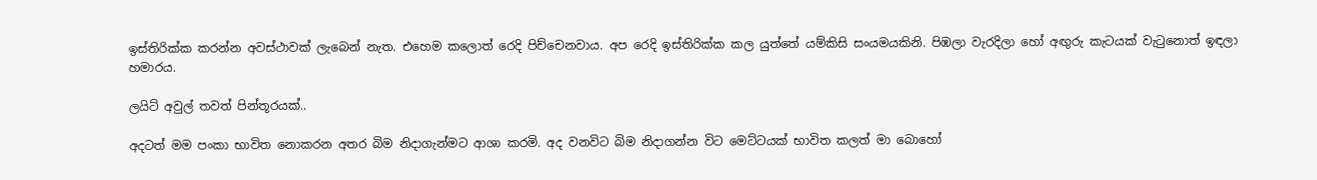ඉස්තිරික්ක කරන්න අවස්ථාවක් ලැබෙන් නැත. එහෙම කලොත් රෙදි පිච්චෙනවාය. අප රෙදි ඉස්තිරික්ක කල යුත්තේ යම්කිසි සංයමයකිනි. පිඹලා වැරදිලා හෝ අඟුරු කැටයක් වැටුනොත් ඉඳලා හමාරය.

ලයිට් අවුල් තවත් පින්තූරයක්..

අදටත් මම පංකා භාවිත නොකරන අතර බිම නිදාගැන්මට ආශා කරමි. අද වනවිට බිම නිදාගන්න විට මෙට්ටයක් භාවිත කලත් මා බොහෝ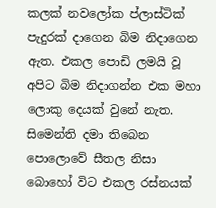කලක් නවලෝක ප්ලාස්ටික් පැදුරක් දාගෙන බිම නිදාගෙන ඇත. එකල පොඩි ලමයි වූ අපිට බිම නිදාගන්න එක මහා ලොකු දෙයක් වුනේ නැත. සිමෙන්ති දමා තිබෙන පොලොවේ සීතල නිසා බොහෝ විට එකල රස්නයක්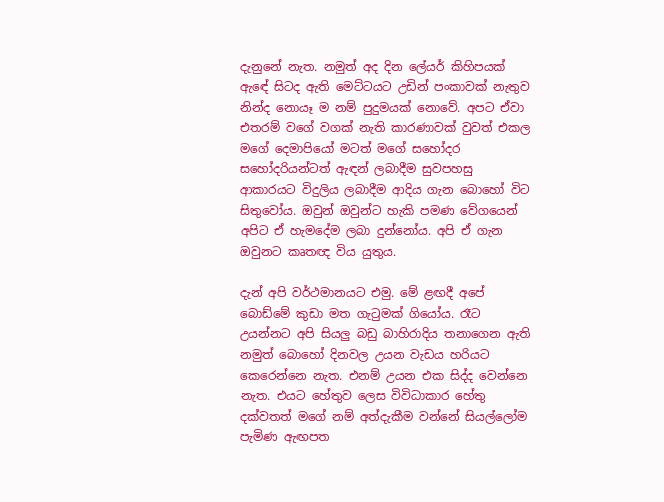දැනුනේ නැත. නමුත් අද දින ලේයර් කිහිපයක් ඇඳේ සිටද ඇති මෙට්ටයට උඩින් පංකාවක් නැතුව නින්ද නොයෑ ම නම් පුදුමයක් නොවේ. අපට ඒවා එතරම් වගේ වගක් නැති කාරණාවක් වුවත් එකල මගේ දෙමාපියෝ මටත් මගේ සහෝදර සහෝදරියන්ටත් ඇඳන් ලබාදීම සුවපහසු ආකාරයට විදුලිය ලබාදීම ආදිය ගැන බොහෝ විට සිතුවෝය. ඔවුන් ඔවුන්ට හැකි පමණ වේගයෙන් අපිට ඒ හැමදේම ලබා දුන්නෝය. අපි ඒ ගැන ඔවුනට කෘතඥ විය යුතුය.

දැන් අපි වර්ථමානයට එමු. මේ ළඟදී අපේ බොඩ්මේ කුඩා මත ගැටුමක් ගියෝය. රෑට උයන්නට අපි සියලු බඩු බාහිරාදිය තනාගෙන ඇති නමුත් බොහෝ දිනවල උයන වැඩය හරියට කෙරෙන්නෙ නැත. එනම් උයන එක සිද්ද වෙන්නෙ නැත. එයට හේතුව ලෙස විවිධාකාර හේතු දක්වතත් මගේ නම් අත්දැකීම වන්නේ සියල්ලෝම පැමිණ ඇඟපත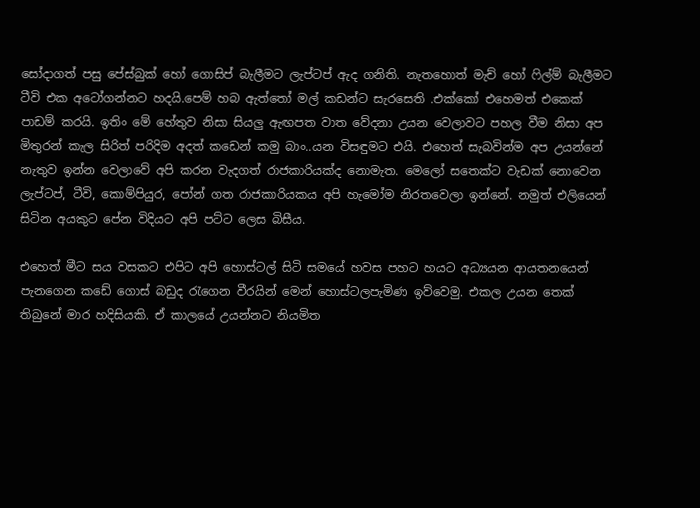සෝදාගත් පසු පේස්බුක් හෝ ගොසිප් බැලීමට ලැප්ටප් ඇද ගනිති. නැතහොත් මැච් හෝ ෆිල්ම් බැලීමට ටීවි එක අටෝගන්නට හදයි.පෙම් හබ ඇත්තෝ මල් කඩන්ට සැරසෙති .එක්කෝ එහෙමත් එකෙක් පාඩම් කරයි. ඉතිං මේ හේතුව නිසා සියලු ඇඟපත වාත වේදනා උයන වෙලාවට පහල වීම නිසා අප මිතුරන් කැල සිරිත් පරිදිම අදත් කඩෙන් කමු බාං..යන විසඳුමට එයි. එහෙත් සැබවින්ම අප උයන්නේ නැතුව ඉන්න වෙලාවේ අපි කරන වැදගත් රාජකාරියක්ද නොමැත. මෙලෝ සතෙක්ට වැඩක් නොවෙන ලැප්ටප්, ටීවි, කොම්පියුර, පෝන් ගත රාජකාරියකය අපි හැමෝම නිරතවෙලා ඉන්නේ. නමුත් එලියෙන් සිටින අයකුට පේන විදියට අපි පට්ට ලෙස බිසීය.

එහෙත් මීට සය වසකට එපිට අපි හොස්ටල් සිටි සමයේ හවස පහට හයට අධ්‍යයන ආයතනයෙන් පැනගෙන කඩේ ගොස් බඩුද රැගෙන වීරයින් මෙන් හොස්ටලපැමිණ ඉව්වෙමු. එකල උයන තෙක් තිබුනේ මාර හදිසියකි. ඒ කාලයේ උයන්නට නියමිත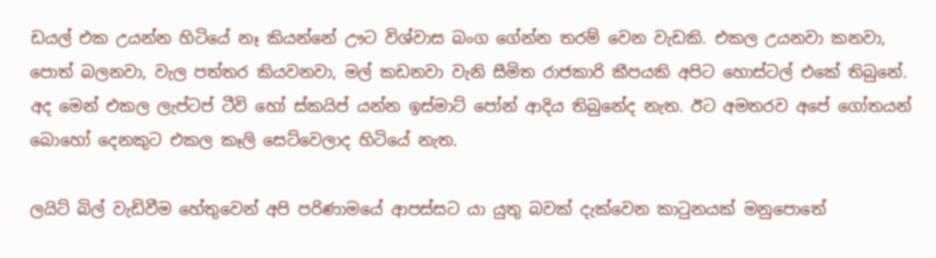ඩයල් එක උයන්න හිටියේ නෑ කියන්නේ ඌට විශ්වාස බංග ගේන්න තරම් වෙන වැඩකි. එකල උයනවා කනවා, පොත් බලනවා, වැල පත්තර කියවනවා, මල් කඩනවා වැනි සීමිත රාජකාරි කීපයකි අපිට හොස්ටල් එකේ තිබුනේ. අද මෙන් එකල ලැප්ටප් ටීවි හෝ ස්කයිප් යන්න ඉස්මාට් පෝන් ආදිය තිබුනේද නැත. ඊට අමතරව අපේ ගෝතයන් බොහෝ දෙනකුට එකල කෑලි සෙට්වෙලාද හිටියේ නැත.

ලයිට් බිල් වැඩිවීම හේතුවෙන් අපි පරිණාමයේ ආපස්සට යා යුතු බවක් දැක්වෙන කාටුනයක් මනුපොතේ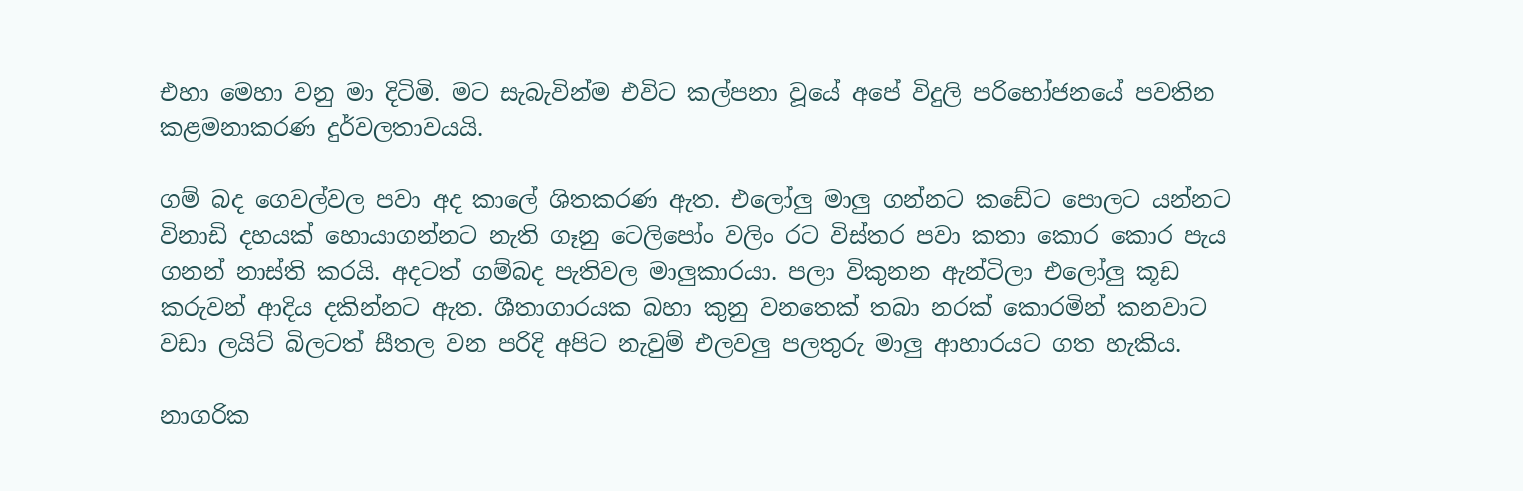එහා මෙහා වනු මා දිටිමි. මට සැබැවින්ම එවිට කල්පනා වූයේ අපේ විදුලි පරිභෝජනයේ පවතින කළමනාකරණ දුර්වලතාවයයි.

ගම් බද ගෙවල්වල පවා අද කාලේ ශිතකරණ ඇත. එලෝලු මාලු ගන්නට කඩේට පොලට යන්නට විනාඩි දහයක් හොයාගන්නට නැති ගෑනු ටෙලිපෝං වලිං රට විස්තර පවා කතා කොර කොර පැය ගනන් නාස්ති කරයි. අදටත් ගම්බද පැතිවල මාලුකාරයා. පලා විකුනන ඇන්ටිලා එලෝලු කූඩ කරුවන් ආදිය දකින්නට ඇත. ශීතාගාරයක බහා කුනු වනතෙක් තබා නරක් කොරමින් කනවාට වඩා ලයිට් බිලටත් සීතල වන පරිදි අපිට නැවුම් එලවලු පලතුරු මාලු ආහාරයට ගත හැකිය.

නාගරික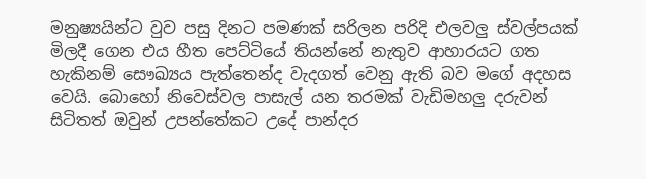මනුෂ්‍යයින්ට වුව පසු දිනට පමණක් සරිලන පරිදි එලවලු ස්වල්පයක් මිලදී ගෙන එය හීත පෙට්ටියේ තියන්නේ නැතුව ආහාරයට ගත හැකිනම් සෞඛ්‍යය පැත්තෙන්ද වැදගත් වෙනු ඇති බව මගේ අදහස වෙයි. බොහෝ නිවෙස්වල පාසැල් යන තරමක් වැඩිමහලු දරුවන් සිටිතත් ඔවුන් උපන්තේකට උදේ පාන්දර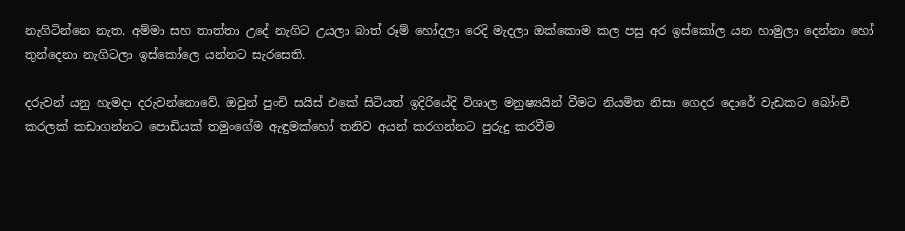නැගිටින්නෙ නැත. අම්මා සහ තාත්තා උදේ නැගිට උයලා බාත් රූම් හෝදලා රෙදි මැදලා ඔක්කොම කල පසු අර ඉස්කෝල යන හාමුලා දෙන්නා හෝ තුන්දෙනා නැගිටලා ඉස්කෝලෙ යන්නට සැරසෙති.

දරුවන් යනු හැමදා දරුවන්නොවේ. ඔවුන් පුංචි සයිස් එකේ සිටියත් ඉදිරියේදි විශාල මනුෂ්‍යයින් වීමට නියමිත නිසා ගෙදර දොරේ වැඩකට බෝංචි කරලක් කඩාගන්නට පොඩියක් තමුංගේම ඇඳුමක්හෝ තනිව අයන් කරගන්නට පුරුදු කරවීම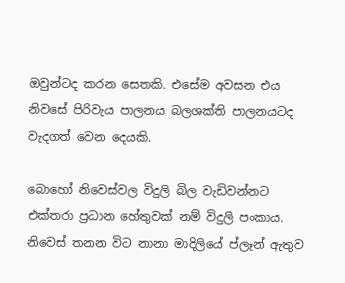ඔවුන්ටද කරන සෙතකි. එසේම අවසන එය නිවසේ පිරිවැය පාලනය බලශක්ති පාලනයටද වැදගත් වෙන දෙයකි.

බොහෝ නිවෙස්වල විදුලි බිල වැඩිවන්නට එක්තරා ප්‍රධාන හේතුවක් නම් විදුලි පංකාය. නිවෙස් තනන විට නානා මාදිලියේ ප්ලෑන් ඇතුව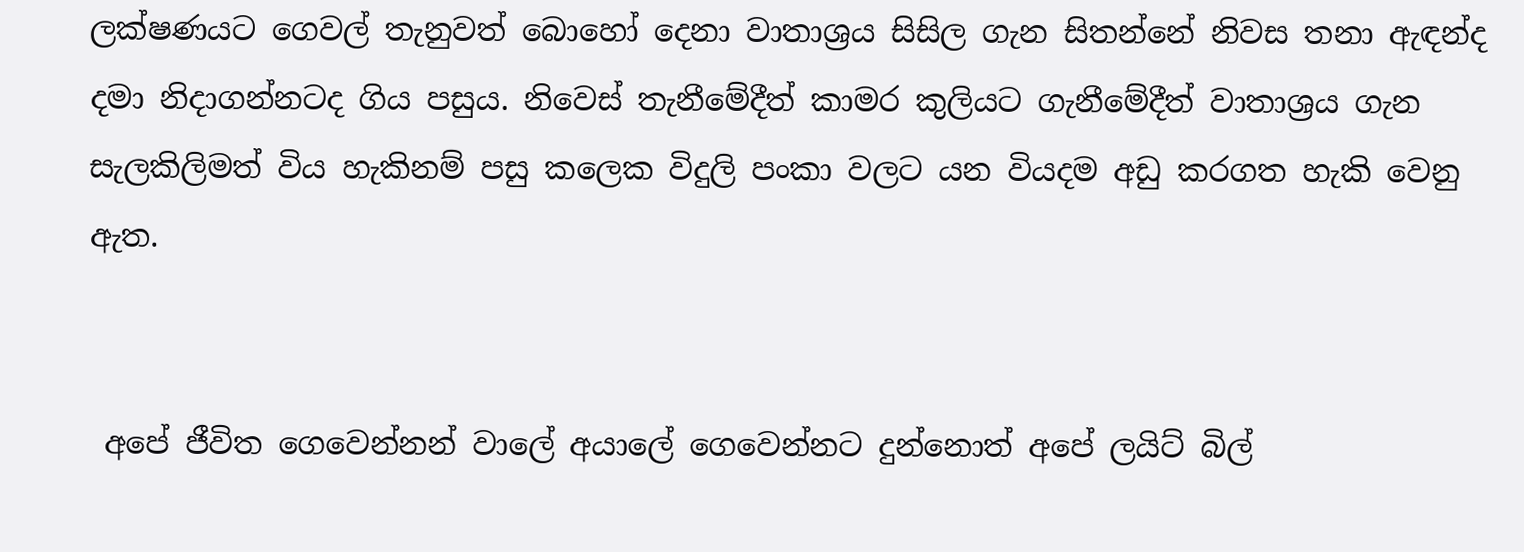ලක්ෂණයට ගෙවල් තැනුවත් බොහෝ දෙනා වාතාශ්‍රය සිසිල ගැන සිතන්නේ නිවස තනා ඇඳන්ද දමා නිදාගන්නටද ගිය පසුය. නිවෙස් තැනීමේදීත් කාමර කුලියට ගැනීමේදීත් වාතාශ්‍රය ගැන සැලකිලිමත් විය හැකිනම් පසු කලෙක විදුලි පංකා වලට යන වියදම අඩු කරගත හැකි වෙනු ඇත.


 අපේ ජීවිත ගෙවෙන්නන් වාලේ අයාලේ ගෙවෙන්නට දුන්නොත් අපේ ලයිට් බිල්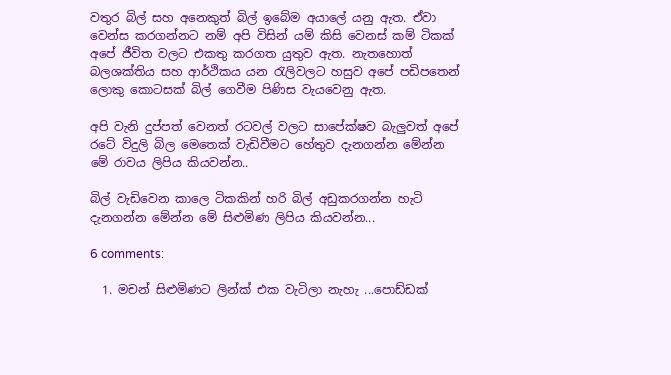වතුර බිල් සහ අනෙකුත් බිල් ඉබේම අයාලේ යනු ඇත. ඒවා වෙන්ස කරගන්නට නම් අපි විසින් යම් කිසි වෙනස් කම් ටිකක් අපේ ජීවිත වලට එකතු කරගත යුතුව ඇත. නැතහොත් බලශක්තිය සහ ආර්ථිකය යන රැලිවලට හසුව අපේ පඩිපතෙන් ලොකු කොටසක් බිල් ගෙවීම පිණිස වැයවෙනු ඇත.

අපි වැනි දුප්පත් වෙනත් රටවල් වලට සාපේක්ෂව බැලුවත් අපේ රටේ විදුලි බිල මෙතෙක් වැඩිවීමට හේතුව දැනගන්න මේන්න මේ රාවය ලිපිය කියවන්න..

බිල් වැඩිවෙන කාලෙ ටිකකින් හරි බිල් අඩුකරගන්න හැටි දැනගන්න මේන්න මේ සිළුමිණ ලිපිය කියවන්න...

6 comments:

  1. මචන් සිළුමිණට ලින්ක් එක වැටිලා නැහැ ...පොඩ්ඩක්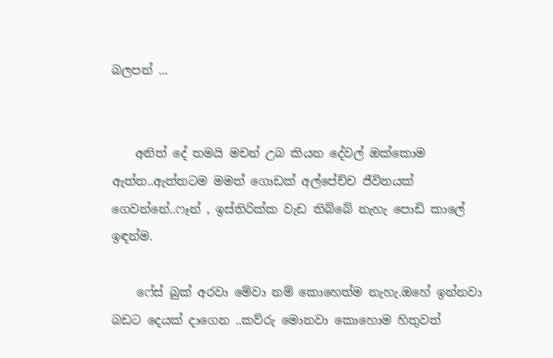බලපන් ...


    අනිත් දේ තමයි මචන් උබ කියන දේවල් ඔක්කොම ඇත්ත..ඇත්තටම මමත් ගොඩක් අල්පේච්ච ජීවිතයක් ගෙවන්නේ..ෆෑන් , ඉස්තිරික්ක වැඩ තිබ්බේ නැහැ පොඩි කාලේ ඉඳන්ම.

    ෆේස් බුක් අරවා මේවා නම් කොහෙත්ම නැහැ.ඔහේ ඉන්නවා බඩට දෙයක් දාගෙන ..කව්රු මොනවා කොහොම හිතුවත්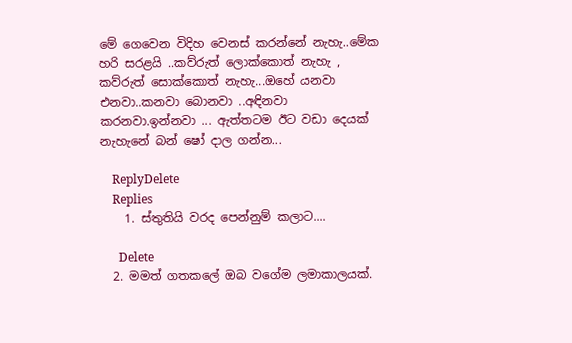මේ ගෙවෙන විදිහ වෙනස් කරන්නේ නැහැ..මේක හරි සරළයි ..කව්රුත් ලොක්කොත් නැහැ , කව්රුත් සොක්කොත් නැහැ...ඔහේ යනවා එනවා..කනවා බොනවා ..අඳිනවා කරනවා.ඉන්නවා ... ඇත්තටම ඊට වඩා දෙයක් නැහැනේ බන් ෂෝ දාල ගන්න...

    ReplyDelete
    Replies
    1. ස්තුතියි වරද පෙන්නුම් කලාට....

      Delete
  2. මමත් ගතකලේ ඔබ වගේම ලමාකාලයක්.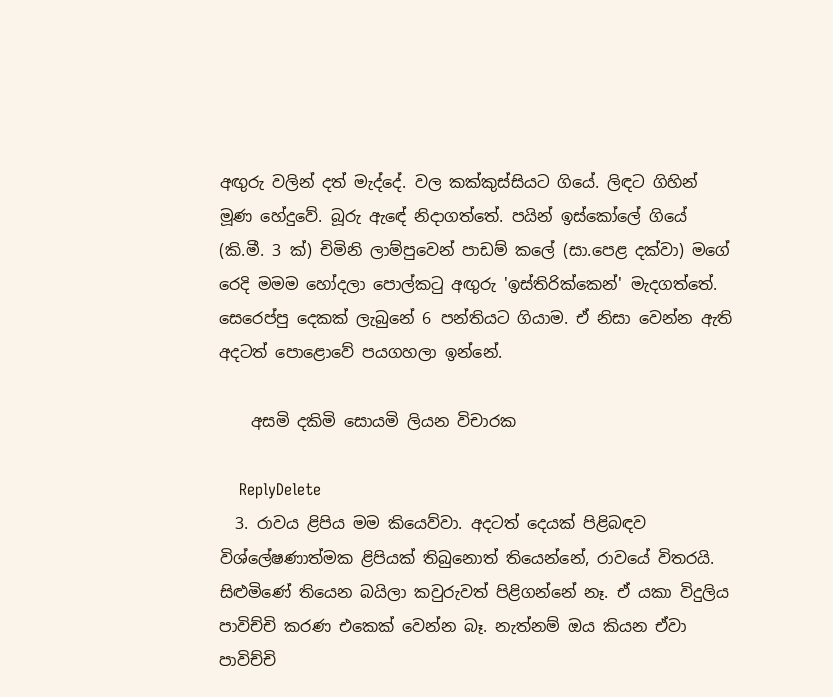අඟුරු වලින් දත් මැද්දේ. වල කක්කුස්සියට ගියේ. ලිඳට ගිහින් මූණ හේදුවේ. බූරු ඇඳේ නිදාගත්තේ. පයින් ඉස්කෝලේ ගියේ (කි.මී. 3 ක්) චිමිනි ලාම්පුවෙන් පාඩම් කලේ (සා.පෙළ දක්වා) මගේ රෙදි මමම හෝදලා පොල්කටු අඟුරු 'ඉස්තිරික්කෙන්' මැදගත්තේ. සෙරෙප්පු දෙකක් ලැබුනේ 6 පන්තියට ගියාම. ඒ නිසා වෙන්න ඇති අදටත් පොළොවේ පයගහලා ඉන්නේ.

    අසමි දකිමි සොයමි ලියන විචාරක

    ReplyDelete
  3. රාවය ළිපිය මම කියෙව්වා. අදටත් දෙයක් පිළිබඳව විශ්ලේෂණාත්මක ළිපියක් තිබුනොත් තියෙන්නේ, රාවයේ විතරයි. සිළුමිණේ තියෙන බයිලා කවුරුවත් පිළිගන්නේ නෑ. ඒ යකා විදුලිය පාවිච්චි කරණ එකෙක් වෙන්න බෑ. නැත්නම් ඔය කියන ඒවා පාවිච්චි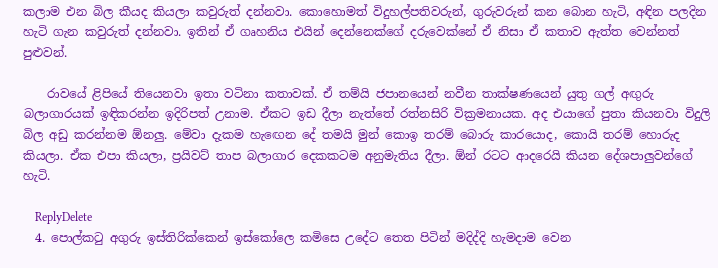කලාම එන බිල කීයද කියලා කවුරුත් දන්නවා. කොහොමත් විදුහල්පතිවරුන්, ගුරුවරුන් කන බොන හැටි, අඳින පලදින හැටි ගැන කවුරුත් දන්නවා. ඉතින් ඒ ගෘහනිය එයින් දෙන්නෙක්ගේ දරුවෙක්නේ ඒ නිසා ඒ කතාව ඇත්ත වෙන්නත් පුළුවන්.

    රාවයේ ළිපියේ තියෙනවා ඉතා වටිනා කතාවක්. ඒ තම්යි ජපානයෙන් නවීන තාක්ෂණයෙන් යුතු ගල් අඟුරු බලාගාරයක් ඉඳිකරන්න ඉදිරිපත් උනාම. ඒකට ඉඩ දීලා නැත්තේ රත්නසිරි වික්‍රමනායක. අද එයාගේ පුතා කියනවා විදුලි බිල අඩු කරන්නම ඕනලු. මේවා දැකම හැඟෙන දේ තමයි මුන් කොඉ තරම් බොරු කාරයොද, කොයි තරම් හොරුද කියලා. ඒක එපා කියලා, ප්‍රයිවට් තාප බලාගාර දෙකකටම අනුමැතිය දීලා. ඕන් රටට ආදරෙයි කියන දේශපාලුවන්ගේ හැටි.

    ReplyDelete
  4. පොල්කටු අගුරු ඉස්තිරික්කෙන් ඉස්කෝලෙ කමිසෙ උදේට තෙත පිටින් මදිද්දි හැමදාම වෙන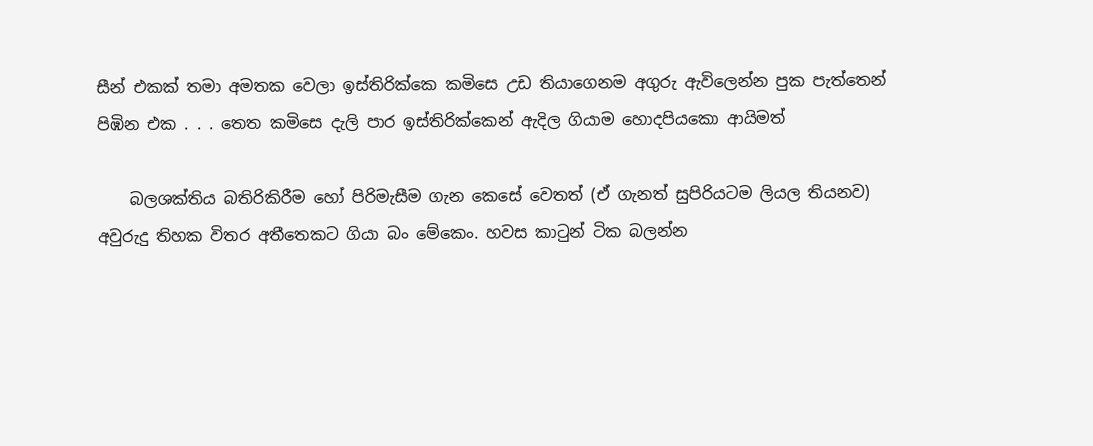සීන් එකක් තමා අමතක වෙලා ඉස්තිරික්කෙ කමිසෙ උඩ තියාගෙනම අගුරු ඇවිලෙන්න පුක පැත්තෙන් පිඹින එක . . . තෙත කමිසෙ දැලි පාර ඉස්තිරික්කෙන් ඇදිල ගියාම හොදපියකො ආයිමත්

    බලශක්තිය බතිරිකිරීම හෝ පිරිමැසීම ගැන කෙසේ වෙතත් (ඒ ගැනත් සුපිරියටම ලියල තියනව) අවුරුදු තිහක විතර අතීතෙකට ගියා බං මේකෙං. හවස කාටුන් ටික බලන්න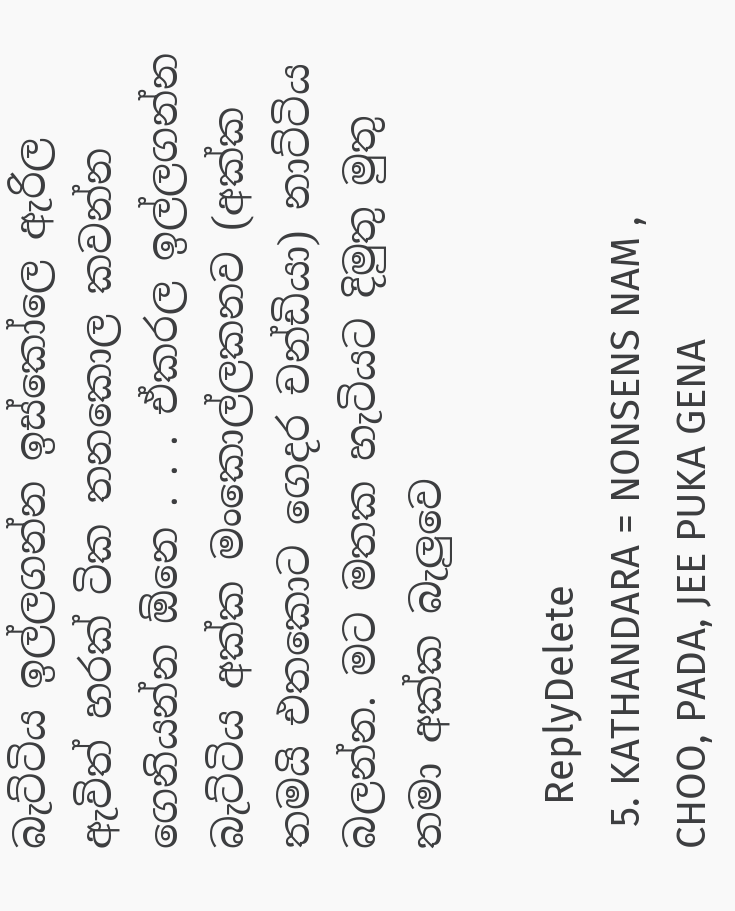බැට්ටිය ඉල්ලගන්න ඉස්කෝලෙ ඇරිල ඇවිත් හරක් ටික තනකොල කවන්න ගෙනියන්න ඕනෙ . . . ඒකරල ඉල්ලගන්න බැට්ටිය අක්ක මංකොල්ලකනව (අක්ක තමයි එතකොට ගෙදර චන්ඩියා) නාට්ටිය බලන්න. මට මතක හැටියට දිමුතු මුතු තමා අක්ක බැලුවෙ

    ReplyDelete
  5. KATHANDARA = NONSENS NAM , CHOO, PADA, JEE PUKA GENA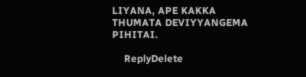LIYANA, APE KAKKA THUMATA DEVIYYANGEMA PIHITAI.

    ReplyDelete